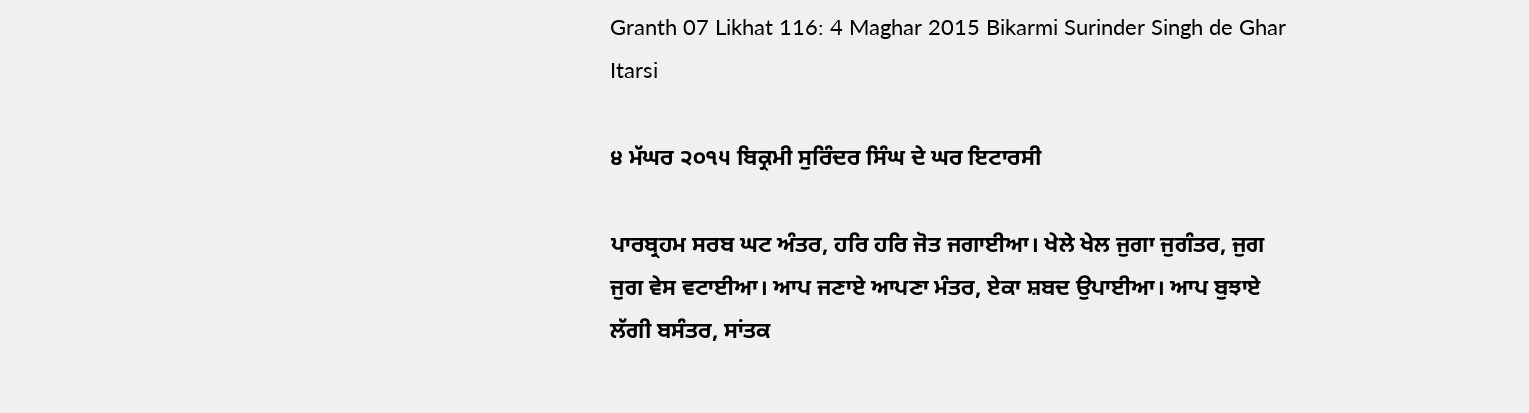Granth 07 Likhat 116: 4 Maghar 2015 Bikarmi Surinder Singh de Ghar Itarsi

੪ ਮੱਘਰ ੨੦੧੫ ਬਿਕ੍ਰਮੀ ਸੁਰਿੰਦਰ ਸਿੰਘ ਦੇ ਘਰ ਇਟਾਰਸੀ

ਪਾਰਬ੍ਰਹਮ ਸਰਬ ਘਟ ਅੰਤਰ, ਹਰਿ ਹਰਿ ਜੋਤ ਜਗਾਈਆ। ਖੇਲੇ ਖੇਲ ਜੁਗਾ ਜੁਗੰਤਰ, ਜੁਗ ਜੁਗ ਵੇਸ ਵਟਾਈਆ। ਆਪ ਜਣਾਏ ਆਪਣਾ ਮੰਤਰ, ਏਕਾ ਸ਼ਬਦ ਉਪਾਈਆ। ਆਪ ਬੁਝਾਏ ਲੱਗੀ ਬਸੰਤਰ, ਸਾਂਤਕ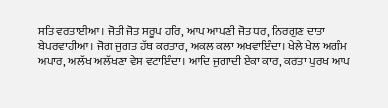ਸਤਿ ਵਰਤਾਈਆ। ਜੋਤੀ ਜੋਤ ਸਰੂਪ ਹਰਿ, ਆਪ ਆਪਣੀ ਜੋਤ ਧਰ, ਨਿਰਗੁਣ ਦਾਤਾ ਬੇਪਰਵਾਹੀਆ। ਜੋਗ ਜੁਗਤ ਹੱਥ ਕਰਤਾਰ, ਅਕਲ ਕਲਾ ਅਖਵਾਇੰਦਾ। ਖੇਲੇ ਖੇਲ ਅਗੰਮ ਅਪਾਰ, ਅਲੱਖ ਅਲੱਖਣਾ ਵੇਸ ਵਟਾਇੰਦਾ। ਆਦਿ ਜੁਗਾਦੀ ਏਕਾ ਕਾਰ, ਕਰਤਾ ਪੁਰਖ ਆਪ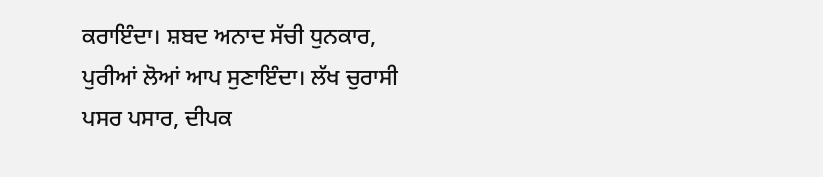ਕਰਾਇੰਦਾ। ਸ਼ਬਦ ਅਨਾਦ ਸੱਚੀ ਧੁਨਕਾਰ, ਪੁਰੀਆਂ ਲੋਆਂ ਆਪ ਸੁਣਾਇੰਦਾ। ਲੱਖ ਚੁਰਾਸੀ ਪਸਰ ਪਸਾਰ, ਦੀਪਕ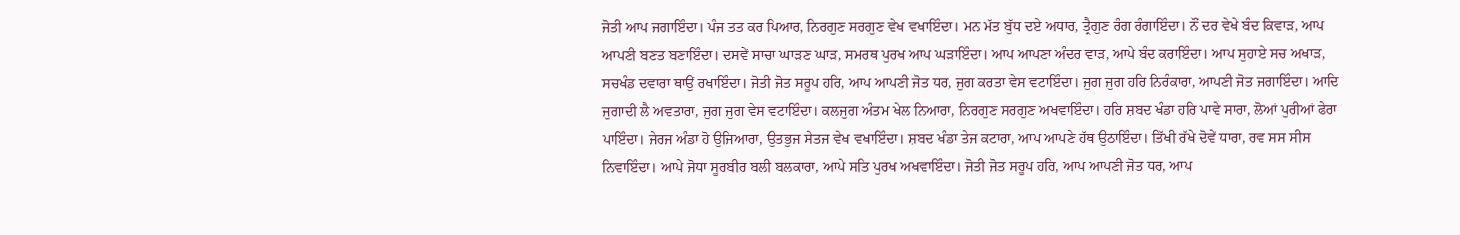ਜੋਤੀ ਆਪ ਜਗਾਇੰਦਾ। ਪੰਜ ਤਤ ਕਰ ਪਿਆਰ, ਨਿਰਗੁਣ ਸਰਗੁਣ ਵੇਖ ਵਖਾਇੰਦਾ। ਮਨ ਮੱਤ ਬੁੱਧ ਦਏ ਅਧਾਰ, ਤ੍ਰੈਗੁਣ ਰੰਗ ਰੰਗਾਇੰਦਾ। ਨੌਂ ਦਰ ਵੇਖੇ ਬੰਦ ਕਿਵਾੜ, ਆਪ ਆਪਣੀ ਬਣਤ ਬਣਾਇੰਦਾ। ਦਸਵੇਂ ਸਾਚਾ ਘਾੜਣ ਘਾੜ, ਸਮਰਥ ਪੁਰਖ ਆਪ ਘੜਾਇੰਦਾ। ਆਪ ਆਪਣਾ ਅੰਦਰ ਵਾੜ, ਆਪੇ ਬੰਦ ਕਰਾਇੰਦਾ। ਆਪ ਸੁਹਾਏ ਸਚ ਅਖਾੜ, ਸਚਖੰਡ ਦਵਾਰਾ ਥਾਉਂ ਰਖਾਇੰਦਾ। ਜੋਤੀ ਜੋਤ ਸਰੂਪ ਹਰਿ, ਆਪ ਆਪਣੀ ਜੋਤ ਧਰ, ਜੁਗ ਕਰਤਾ ਵੇਸ ਵਟਾਇੰਦਾ। ਜੁਗ ਜੁਗ ਹਰਿ ਨਿਰੰਕਾਰਾ, ਆਪਣੀ ਜੋਤ ਜਗਾਇੰਦਾ। ਆਦਿ ਜੁਗਾਦੀ ਲੈ ਅਵਤਾਰਾ, ਜੁਗ ਜੁਗ ਵੇਸ ਵਟਾਇੰਦਾ। ਕਲਜੁਗ ਅੰਤਮ ਖੇਲ ਨਿਆਰਾ, ਨਿਰਗੁਣ ਸਰਗੁਣ ਅਖਵਾਇੰਦਾ। ਹਰਿ ਸ਼ਬਦ ਖੰਡਾ ਹਰਿ ਪਾਵੇ ਸਾਰਾ, ਲੋਆਂ ਪੁਰੀਆਂ ਫੇਰਾ ਪਾਇੰਦਾ। ਜੇਰਜ ਅੰਡਾ ਹੋ ਉਜਿਆਰਾ, ਉਤਭੁਜ ਸੇਤਜ ਵੇਖ ਵਖਾਇੰਦਾ। ਸ਼ਬਦ ਖੰਡਾ ਤੇਜ ਕਟਾਰਾ, ਆਪ ਆਪਣੇ ਹੱਥ ਉਠਾਇੰਦਾ। ਤਿੱਖੀ ਰੱਖੇ ਦੋਵੇਂ ਧਾਰਾ, ਰਵ ਸਸ ਸੀਸ ਨਿਵਾਇੰਦਾ। ਆਪੇ ਜੋਧਾ ਸੂਰਬੀਰ ਬਲੀ ਬਲਕਾਰਾ, ਆਪੇ ਸਤਿ ਪੁਰਖ ਅਖਵਾਇੰਦਾ। ਜੋਤੀ ਜੋਤ ਸਰੂਪ ਹਰਿ, ਆਪ ਆਪਣੀ ਜੋਤ ਧਰ, ਆਪ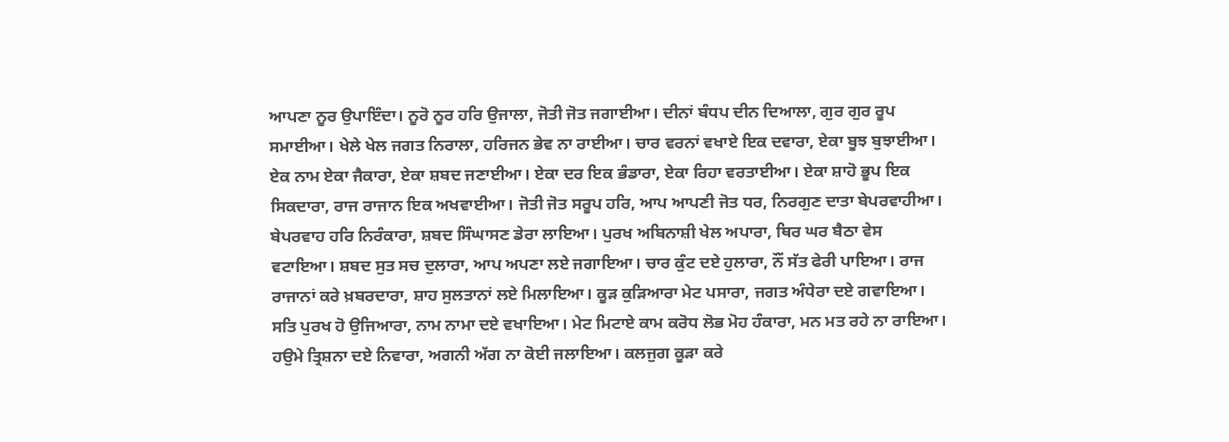ਆਪਣਾ ਨੂਰ ਉਪਾਇੰਦਾ। ਨੂਰੋ ਨੂਰ ਹਰਿ ਉਜਾਲਾ, ਜੋਤੀ ਜੋਤ ਜਗਾਈਆ। ਦੀਨਾਂ ਬੰਧਪ ਦੀਨ ਦਿਆਲਾ, ਗੁਰ ਗੁਰ ਰੂਪ ਸਮਾਈਆ। ਖੇਲੇ ਖੇਲ ਜਗਤ ਨਿਰਾਲਾ, ਹਰਿਜਨ ਭੇਵ ਨਾ ਰਾਈਆ। ਚਾਰ ਵਰਨਾਂ ਵਖਾਏ ਇਕ ਦਵਾਰਾ, ਏਕਾ ਬੂਝ ਬੁਝਾਈਆ। ਏਕ ਨਾਮ ਏਕਾ ਜੈਕਾਰਾ, ਏਕਾ ਸ਼ਬਦ ਜਣਾਈਆ। ਏਕਾ ਦਰ ਇਕ ਭੰਡਾਰਾ, ਏਕਾ ਰਿਹਾ ਵਰਤਾਈਆ। ਏਕਾ ਸ਼ਾਹੋ ਭੂਪ ਇਕ ਸਿਕਦਾਰਾ, ਰਾਜ ਰਾਜਾਨ ਇਕ ਅਖਵਾਈਆ। ਜੋਤੀ ਜੋਤ ਸਰੂਪ ਹਰਿ, ਆਪ ਆਪਣੀ ਜੋਤ ਧਰ, ਨਿਰਗੁਣ ਦਾਤਾ ਬੇਪਰਵਾਹੀਆ। ਬੇਪਰਵਾਹ ਹਰਿ ਨਿਰੰਕਾਰਾ, ਸ਼ਬਦ ਸਿੰਘਾਸਣ ਡੇਰਾ ਲਾਇਆ। ਪੁਰਖ ਅਬਿਨਾਸ਼ੀ ਖੇਲ ਅਪਾਰਾ, ਥਿਰ ਘਰ ਬੈਠਾ ਵੇਸ ਵਟਾਇਆ। ਸ਼ਬਦ ਸੁਤ ਸਚ ਦੁਲਾਰਾ, ਆਪ ਅਪਣਾ ਲਏ ਜਗਾਇਆ। ਚਾਰ ਕੁੰਟ ਦਏ ਹੁਲਾਰਾ, ਨੌਂ ਸੱਤ ਫੇਰੀ ਪਾਇਆ। ਰਾਜ ਰਾਜਾਨਾਂ ਕਰੇ ਖ਼ਬਰਦਾਰਾ, ਸ਼ਾਹ ਸੁਲਤਾਨਾਂ ਲਏ ਮਿਲਾਇਆ। ਕੂੜ ਕੁੜਿਆਰਾ ਮੇਟ ਪਸਾਰਾ, ਜਗਤ ਅੰਧੇਰਾ ਦਏ ਗਵਾਇਆ। ਸਤਿ ਪੁਰਖ ਹੋ ਉਜਿਆਰਾ, ਨਾਮ ਨਾਮਾ ਦਏ ਵਖਾਇਆ। ਮੇਟ ਮਿਟਾਏ ਕਾਮ ਕਰੋਧ ਲੋਭ ਮੋਹ ਹੰਕਾਰਾ, ਮਨ ਮਤ ਰਹੇ ਨਾ ਰਾਇਆ। ਹਉਮੇ ਤ੍ਰਿਸ਼ਨਾ ਦਏ ਨਿਵਾਰਾ, ਅਗਨੀ ਅੱਗ ਨਾ ਕੋਈ ਜਲਾਇਆ। ਕਲਜੁਗ ਕੂੜਾ ਕਰੇ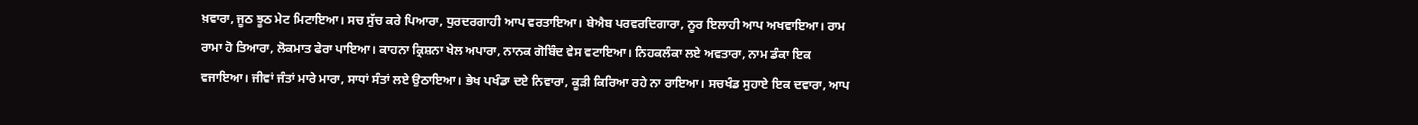ਖ਼ਵਾਰਾ, ਜੂਠ ਝੂਠ ਮੇਟ ਮਿਟਾਇਆ। ਸਚ ਸੁੱਚ ਕਰੇ ਪਿਆਰਾ, ਧੁਰਦਰਗਾਹੀ ਆਪ ਵਰਤਾਇਆ। ਬੇਐਬ ਪਰਵਰਦਿਗਾਰਾ, ਨੂਰ ਇਲਾਹੀ ਆਪ ਅਖਵਾਇਆ। ਰਾਮ ਰਾਮਾ ਹੋ ਤਿਆਰਾ, ਲੋਕਮਾਤ ਫੇਰਾ ਪਾਇਆ। ਕਾਹਨਾ ਕ੍ਰਿਸ਼ਨਾ ਖੇਲ ਅਪਾਰਾ, ਨਾਨਕ ਗੋਬਿੰਦ ਵੇਸ ਵਟਾਇਆ। ਨਿਹਕਲੰਕਾ ਲਏ ਅਵਤਾਰਾ, ਨਾਮ ਡੰਕਾ ਇਕ ਵਜਾਇਆ। ਜੀਵਾਂ ਜੰਤਾਂ ਮਾਰੇ ਮਾਰਾ, ਸਾਧਾਂ ਸੰਤਾਂ ਲਏ ਉਠਾਇਆ। ਭੇਖ ਪਖੰਡਾ ਦਏ ਨਿਵਾਰਾ, ਕੂੜੀ ਕਿਰਿਆ ਰਹੇ ਨਾ ਰਾਇਆ। ਸਚਖੰਡ ਸੁਹਾਏ ਇਕ ਦਵਾਰਾ, ਆਪ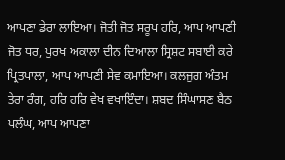ਆਪਣਾ ਡੇਰਾ ਲਾਇਆ। ਜੋਤੀ ਜੋਤ ਸਰੂਪ ਹਰਿ, ਆਪ ਆਪਣੀ ਜੋਤ ਧਰ, ਪੁਰਖ ਅਕਾਲਾ ਦੀਨ ਦਿਆਲਾ ਸ੍ਰਿਸ਼ਟ ਸਬਾਈ ਕਰੇ ਪ੍ਰਿਤਪਾਲਾ, ਆਪ ਆਪਣੀ ਸੇਵ ਕਮਾਇਆ। ਕਲਜੁਗ ਅੰਤਮ ਤੇਰਾ ਰੰਗ, ਹਰਿ ਹਰਿ ਵੇਖ ਵਖਾਇੰਦਾ। ਸ਼ਬਦ ਸਿੰਘਾਸਣ ਬੈਠ ਪਲੰਘ, ਆਪ ਆਪਣਾ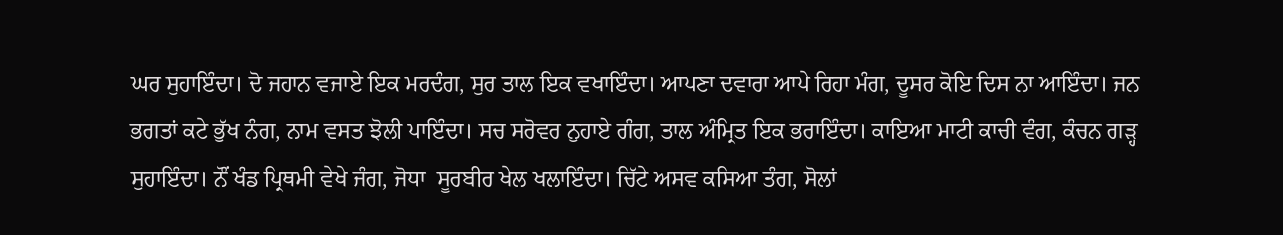ਘਰ ਸੁਹਾਇੰਦਾ। ਦੋ ਜਹਾਨ ਵਜਾਏ ਇਕ ਮਰਦੰਗ, ਸੁਰ ਤਾਲ ਇਕ ਵਖਾਇੰਦਾ। ਆਪਣਾ ਦਵਾਰਾ ਆਪੇ ਰਿਹਾ ਮੰਗ, ਦੂਸਰ ਕੋਇ ਦਿਸ ਨਾ ਆਇੰਦਾ। ਜਨ ਭਗਤਾਂ ਕਟੇ ਭੁੱਖ ਨੰਗ, ਨਾਮ ਵਸਤ ਝੋਲੀ ਪਾਇੰਦਾ। ਸਚ ਸਰੋਵਰ ਨੁਹਾਏ ਗੰਗ, ਤਾਲ ਅੰਮ੍ਰਿਤ ਇਕ ਭਰਾਇੰਦਾ। ਕਾਇਆ ਮਾਟੀ ਕਾਚੀ ਵੰਗ, ਕੰਚਨ ਗੜ੍ਹ ਸੁਹਾਇੰਦਾ। ਨੌਂ ਖੰਡ ਪ੍ਰਿਥਮੀ ਵੇਖੇ ਜੰਗ, ਜੋਧਾ  ਸੂਰਬੀਰ ਖੇਲ ਖਲਾਇੰਦਾ। ਚਿੱਟੇ ਅਸਵ ਕਸਿਆ ਤੰਗ, ਸੋਲਾਂ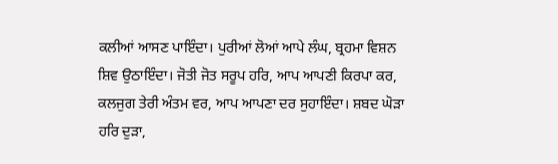ਕਲੀਆਂ ਆਸਣ ਪਾਇੰਦਾ। ਪੁਰੀਆਂ ਲੋਆਂ ਆਪੇ ਲੰਘ, ਬ੍ਰਹਮਾ ਵਿਸ਼ਨ ਸ਼ਿਵ ਉਠਾਇੰਦਾ। ਜੋਤੀ ਜੋਤ ਸਰੂਪ ਹਰਿ, ਆਪ ਆਪਣੀ ਕਿਰਪਾ ਕਰ, ਕਲਜੁਗ ਤੇਰੀ ਅੰਤਮ ਵਰ, ਆਪ ਆਪਣਾ ਦਰ ਸੁਹਾਇੰਦਾ। ਸ਼ਬਦ ਘੋੜਾ ਹਰਿ ਦੁੜਾ,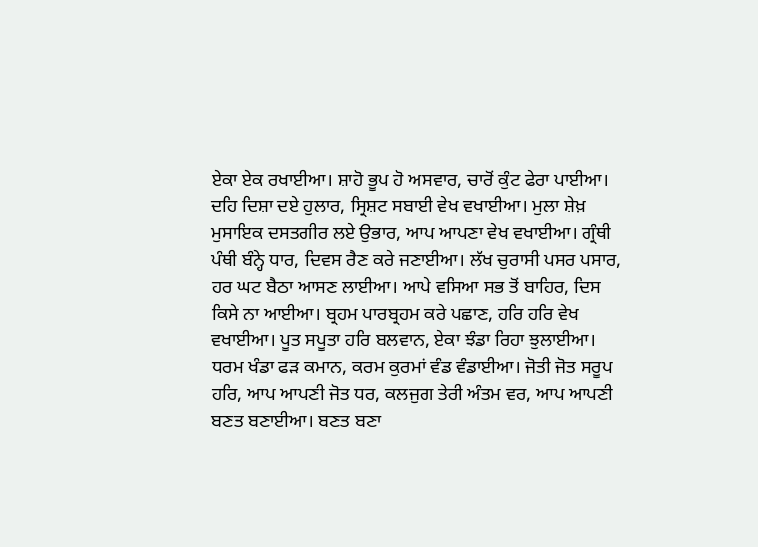ਏਕਾ ਏਕ ਰਖਾਈਆ। ਸ਼ਾਹੋ ਭੂਪ ਹੋ ਅਸਵਾਰ, ਚਾਰੋਂ ਕੁੰਟ ਫੇਰਾ ਪਾਈਆ। ਦਹਿ ਦਿਸ਼ਾ ਦਏ ਹੁਲਾਰ, ਸ੍ਰਿਸ਼ਟ ਸਬਾਈ ਵੇਖ ਵਖਾਈਆ। ਮੁਲਾ ਸ਼ੇਖ਼ ਮੁਸਾਇਕ ਦਸਤਗੀਰ ਲਏ ਉਭਾਰ, ਆਪ ਆਪਣਾ ਵੇਖ ਵਖਾਈਆ। ਗ੍ਰੰਥੀ ਪੰਥੀ ਬੰਨ੍ਹੇ ਧਾਰ, ਦਿਵਸ ਰੈਣ ਕਰੇ ਜਣਾਈਆ। ਲੱਖ ਚੁਰਾਸੀ ਪਸਰ ਪਸਾਰ, ਹਰ ਘਟ ਬੈਠਾ ਆਸਣ ਲਾਈਆ। ਆਪੇ ਵਸਿਆ ਸਭ ਤੋਂ ਬਾਹਿਰ, ਦਿਸ ਕਿਸੇ ਨਾ ਆਈਆ। ਬ੍ਰਹਮ ਪਾਰਬ੍ਰਹਮ ਕਰੇ ਪਛਾਣ, ਹਰਿ ਹਰਿ ਵੇਖ ਵਖਾਈਆ। ਪੂਤ ਸਪੂਤਾ ਹਰਿ ਬਲਵਾਨ, ਏਕਾ ਝੰਡਾ ਰਿਹਾ ਝੁਲਾਈਆ। ਧਰਮ ਖੰਡਾ ਫੜ ਕਮਾਨ, ਕਰਮ ਕੁਰਮਾਂ ਵੰਡ ਵੰਡਾਈਆ। ਜੋਤੀ ਜੋਤ ਸਰੂਪ ਹਰਿ, ਆਪ ਆਪਣੀ ਜੋਤ ਧਰ, ਕਲਜੁਗ ਤੇਰੀ ਅੰਤਮ ਵਰ, ਆਪ ਆਪਣੀ ਬਣਤ ਬਣਾਈਆ। ਬਣਤ ਬਣਾ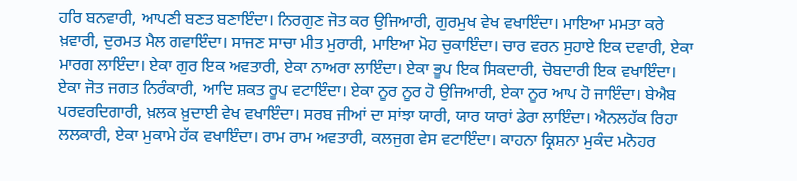ਹਰਿ ਬਨਵਾਰੀ, ਆਪਣੀ ਬਣਤ ਬਣਾਇੰਦਾ। ਨਿਰਗੁਣ ਜੋਤ ਕਰ ਉਜਿਆਰੀ, ਗੁਰਮੁਖ ਵੇਖ ਵਖਾਇੰਦਾ। ਮਾਇਆ ਮਮਤਾ ਕਰੇ ਖ਼ਵਾਰੀ, ਦੁਰਮਤ ਮੈਲ ਗਵਾਇੰਦਾ। ਸਾਜਣ ਸਾਚਾ ਮੀਤ ਮੁਰਾਰੀ, ਮਾਇਆ ਮੋਹ ਚੁਕਾਇੰਦਾ। ਚਾਰ ਵਰਨ ਸੁਹਾਏ ਇਕ ਦਵਾਰੀ, ਏਕਾ ਮਾਰਗ ਲਾਇੰਦਾ। ਏਕਾ ਗੁਰ ਇਕ ਅਵਤਾਰੀ, ਏਕਾ ਨਾਅਰਾ ਲਾਇੰਦਾ। ਏਕਾ ਭੂਪ ਇਕ ਸਿਕਦਾਰੀ, ਚੋਬਦਾਰੀ ਇਕ ਵਖਾਇੰਦਾ। ਏਕਾ ਜੋਤ ਜਗਤ ਨਿਰੰਕਾਰੀ, ਆਦਿ ਸ਼ਕਤ ਰੂਪ ਵਟਾਇੰਦਾ। ਏਕਾ ਨੂਰ ਨੂਰ ਹੋ ਉਜਿਆਰੀ, ਏਕਾ ਨੂਰ ਆਪ ਹੋ ਜਾਇੰਦਾ। ਬੇਐਬ ਪਰਵਰਦਿਗਾਰੀ, ਖ਼ਲਕ ਖ਼ੁਦਾਈ ਵੇਖ ਵਖਾਇੰਦਾ। ਸਰਬ ਜੀਆਂ ਦਾ ਸਾਂਝਾ ਯਾਰੀ, ਯਾਰ ਯਾਰਾਂ ਡੇਰਾ ਲਾਇੰਦਾ। ਐਨਲਹੱਕ ਰਿਹਾ ਲਲਕਾਰੀ, ਏਕਾ ਮੁਕਾਮੇ ਹੱਕ ਵਖਾਇੰਦਾ। ਰਾਮ ਰਾਮ ਅਵਤਾਰੀ, ਕਲਜੁਗ ਵੇਸ ਵਟਾਇੰਦਾ। ਕਾਹਨਾ ਕ੍ਰਿਸ਼ਨਾ ਮੁਕੰਦ ਮਨੋਹਰ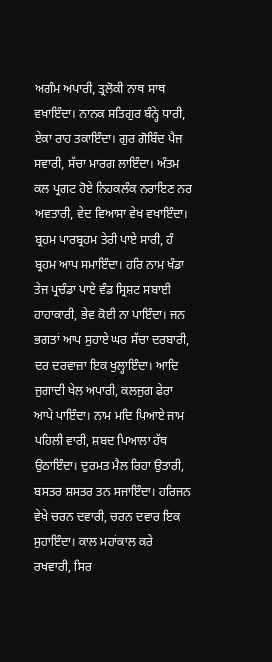ਅਗੰਮ ਅਪਾਰੀ, ਤ੍ਰਲੋਕੀ ਨਾਥ ਸਾਥ ਵਖਾਇੰਦਾ। ਨਾਨਕ ਸਤਿਗੁਰ ਬੰਨ੍ਹੇ ਧਾਰੀ, ਏਕਾ ਰਾਹ ਤਕਾਇੰਦਾ। ਗੁਰ ਗੋਬਿੰਦ ਪੈਜ ਸਵਾਰੀ, ਸੱਚਾ ਮਾਰਗ ਲਾਇੰਦਾ। ਅੰਤਮ ਕਲ ਪ੍ਰਗਟ ਹੋਏ ਨਿਹਕਲੰਕ ਨਰਾਇਣ ਨਰ ਅਵਤਾਰੀ, ਵੇਦ ਵਿਆਸਾ ਵੇਖ ਵਖਾਇੰਦਾ। ਬ੍ਰਹਮ ਪਾਰਬ੍ਰਹਮ ਤੇਰੀ ਪਾਏ ਸਾਰੀ, ਹੰ ਬ੍ਰਹਮ ਆਪ ਸਮਾਇੰਦਾ। ਹਰਿ ਨਾਮ ਖੰਡਾ ਤੇਜ ਪ੍ਰਚੰਡਾ ਪਾਏ ਵੰਡ ਸ੍ਰਿਸ਼ਟ ਸਬਾਈ ਹਾਹਾਕਾਰੀ, ਭੇਵ ਕੋਈ ਨਾ ਪਾਇੰਦਾ। ਜਨ ਭਗਤਾਂ ਆਪ ਸੁਹਾਏ ਘਰ ਸੱਚਾ ਦਰਬਾਰੀ, ਦਰ ਦਰਵਾਜ਼ਾ ਇਕ ਖੁਲ੍ਹਾਇੰਦਾ। ਆਦਿ ਜੁਗਾਦੀ ਖੇਲ ਅਪਾਰੀ, ਕਲਜੁਗ ਫੇਰਾ ਆਪੇ ਪਾਇੰਦਾ। ਨਾਮ ਮਦਿ ਪਿਆਏ ਜਾਮ ਪਹਿਲੀ ਵਾਰੀ, ਸ਼ਬਦ ਪਿਆਲਾ ਹੱਥ ਉਠਾਇੰਦਾ। ਦੁਰਮਤ ਮੈਲ ਰਿਹਾ ਉਤਾਰੀ, ਬਸਤਰ ਸ਼ਸਤਰ ਤਨ ਸਜਾਇੰਦਾ। ਹਰਿਜਨ ਵੇਖੇ ਚਰਨ ਦਵਾਰੀ, ਚਰਨ ਦਵਾਰ ਇਕ ਸੁਹਾਇੰਦਾ। ਕਾਲ ਮਹਾਂਕਾਲ ਕਰੇ ਰਖਵਾਰੀ, ਸਿਰ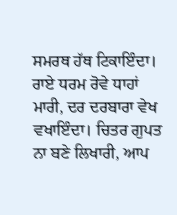ਸਮਰਥ ਹੱਥ ਟਿਕਾਇੰਦਾ। ਰਾਏ ਧਰਮ ਰੋਵੇ ਧਾਹਾਂ ਮਾਰੀ, ਦਰ ਦਰਬਾਰਾ ਵੇਖ ਵਖਾਇੰਦਾ। ਚਿਤਰ ਗੁਪਤ ਨਾ ਬਣੇ ਲਿਖਾਰੀ, ਆਪ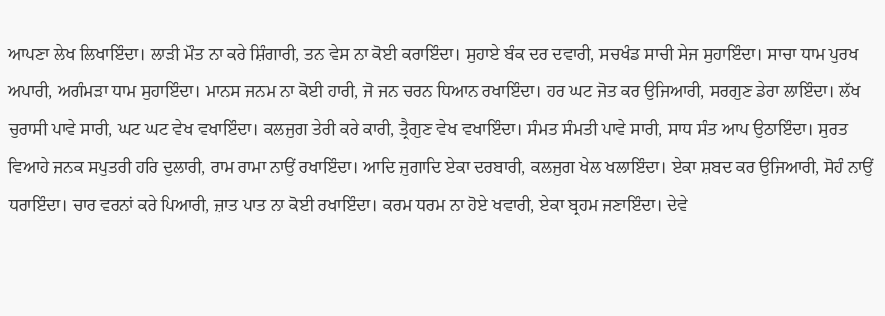ਆਪਣਾ ਲੇਖ ਲਿਖਾਇੰਦਾ। ਲਾੜੀ ਮੌਤ ਨਾ ਕਰੇ ਸ਼ਿੰਗਾਰੀ, ਤਨ ਵੇਸ ਨਾ ਕੋਈ ਕਰਾਇੰਦਾ। ਸੁਹਾਏ ਬੰਕ ਦਰ ਦਵਾਰੀ, ਸਚਖੰਡ ਸਾਚੀ ਸੇਜ ਸੁਹਾਇੰਦਾ। ਸਾਚਾ ਧਾਮ ਪੁਰਖ ਅਪਾਰੀ, ਅਗੰਮੜਾ ਧਾਮ ਸੁਹਾਇੰਦਾ। ਮਾਨਸ ਜਨਮ ਨਾ ਕੋਈ ਹਾਰੀ, ਜੋ ਜਨ ਚਰਨ ਧਿਆਨ ਰਖਾਇੰਦਾ। ਹਰ ਘਟ ਜੋਤ ਕਰ ਉਜਿਆਰੀ, ਸਰਗੁਣ ਡੇਰਾ ਲਾਇੰਦਾ। ਲੱਖ ਚੁਰਾਸੀ ਪਾਵੇ ਸਾਰੀ, ਘਟ ਘਟ ਵੇਖ ਵਖਾਇੰਦਾ। ਕਲਜੁਗ ਤੇਰੀ ਕਰੇ ਕਾਰੀ, ਤ੍ਰੈਗੁਣ ਵੇਖ ਵਖਾਇੰਦਾ। ਸੰਮਤ ਸੰਮਤੀ ਪਾਵੇ ਸਾਰੀ, ਸਾਧ ਸੰਤ ਆਪ ਉਠਾਇੰਦਾ। ਸੁਰਤ ਵਿਆਹੇ ਜਨਕ ਸਪੁਤਰੀ ਹਰਿ ਦੁਲਾਰੀ, ਰਾਮ ਰਾਮਾ ਨਾਉਂ ਰਖਾਇੰਦਾ। ਆਦਿ ਜੁਗਾਦਿ ਏਕਾ ਦਰਬਾਰੀ, ਕਲਜੁਗ ਖੇਲ ਖਲਾਇੰਦਾ। ਏਕਾ ਸ਼ਬਦ ਕਰ ਉਜਿਆਰੀ, ਸੋਹੰ ਨਾਉਂ ਧਰਾਇੰਦਾ। ਚਾਰ ਵਰਨਾਂ ਕਰੇ ਪਿਆਰੀ, ਜ਼ਾਤ ਪਾਤ ਨਾ ਕੋਈ ਰਖਾਇੰਦਾ। ਕਰਮ ਧਰਮ ਨਾ ਹੋਏ ਖਵਾਰੀ, ਏਕਾ ਬ੍ਰਹਮ ਜਣਾਇੰਦਾ। ਦੇਵੇ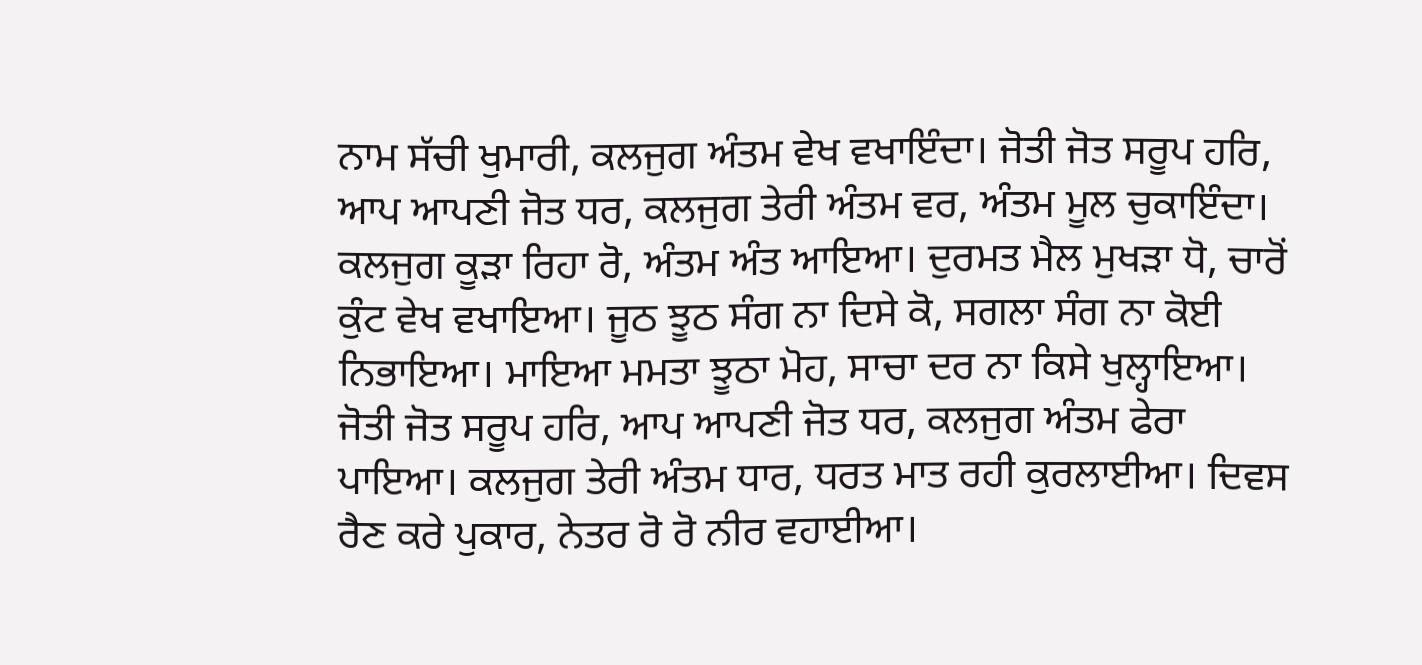ਨਾਮ ਸੱਚੀ ਖੁਮਾਰੀ, ਕਲਜੁਗ ਅੰਤਮ ਵੇਖ ਵਖਾਇੰਦਾ। ਜੋਤੀ ਜੋਤ ਸਰੂਪ ਹਰਿ, ਆਪ ਆਪਣੀ ਜੋਤ ਧਰ, ਕਲਜੁਗ ਤੇਰੀ ਅੰਤਮ ਵਰ, ਅੰਤਮ ਮੂਲ ਚੁਕਾਇੰਦਾ। ਕਲਜੁਗ ਕੂੜਾ ਰਿਹਾ ਰੋ, ਅੰਤਮ ਅੰਤ ਆਇਆ। ਦੁਰਮਤ ਮੈਲ ਮੁਖੜਾ ਧੋ, ਚਾਰੋਂ ਕੁੰਟ ਵੇਖ ਵਖਾਇਆ। ਜੂਠ ਝੂਠ ਸੰਗ ਨਾ ਦਿਸੇ ਕੋ, ਸਗਲਾ ਸੰਗ ਨਾ ਕੋਈ ਨਿਭਾਇਆ। ਮਾਇਆ ਮਮਤਾ ਝੂਠਾ ਮੋਹ, ਸਾਚਾ ਦਰ ਨਾ ਕਿਸੇ ਖੁਲ੍ਹਾਇਆ। ਜੋਤੀ ਜੋਤ ਸਰੂਪ ਹਰਿ, ਆਪ ਆਪਣੀ ਜੋਤ ਧਰ, ਕਲਜੁਗ ਅੰਤਮ ਫੇਰਾ ਪਾਇਆ। ਕਲਜੁਗ ਤੇਰੀ ਅੰਤਮ ਧਾਰ, ਧਰਤ ਮਾਤ ਰਹੀ ਕੁਰਲਾਈਆ। ਦਿਵਸ ਰੈਣ ਕਰੇ ਪੁਕਾਰ, ਨੇਤਰ ਰੋ ਰੋ ਨੀਰ ਵਹਾਈਆ।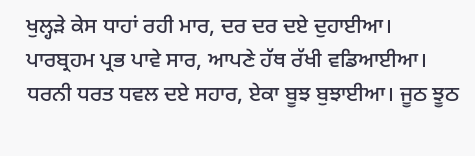ਖੁਲ੍ਹੜੇ ਕੇਸ ਧਾਹਾਂ ਰਹੀ ਮਾਰ, ਦਰ ਦਰ ਦਏ ਦੁਹਾਈਆ। ਪਾਰਬ੍ਰਹਮ ਪ੍ਰਭ ਪਾਵੇ ਸਾਰ, ਆਪਣੇ ਹੱਥ ਰੱਖੀ ਵਡਿਆਈਆ। ਧਰਨੀ ਧਰਤ ਧਵਲ ਦਏ ਸਹਾਰ, ਏਕਾ ਬੂਝ ਬੁਝਾਈਆ। ਜੂਠ ਝੂਠ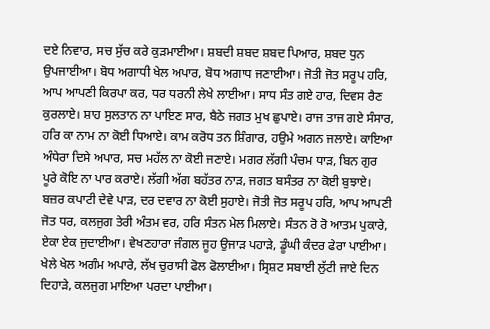ਦਏ ਨਿਵਾਰ, ਸਚ ਸੁੱਚ ਕਰੇ ਕੁੜਮਾਈਆ। ਸ਼ਬਦੀ ਸ਼ਬਦ ਸ਼ਬਦ ਪਿਆਰ, ਸ਼ਬਦ ਧੁਨ ਉਪਜਾਈਆ। ਬੋਧ ਅਗਾਧੀ ਖੇਲ ਅਪਾਰ, ਬੋਧ ਅਗਾਧ ਜਣਾਈਆ। ਜੋਤੀ ਜੋਤ ਸਰੂਪ ਹਰਿ, ਆਪ ਆਪਣੀ ਕਿਰਪਾ ਕਰ, ਧਰ ਧਰਨੀ ਲੇਖੇ ਲਾਈਆ। ਸਾਧ ਸੰਤ ਗਏ ਹਾਰ, ਦਿਵਸ ਰੈਣ ਕੁਰਲਾਏ। ਸ਼ਾਹ ਸੁਲਤਾਨ ਨਾ ਪਾਇਣ ਸਾਰ, ਬੈਠੇ ਜਗਤ ਮੁਖ ਛੁਪਾਏ। ਰਾਜ ਤਾਜ ਗਏ ਸੰਸਾਰ, ਹਰਿ ਕਾ ਨਾਮ ਨਾ ਕੋਈ ਧਿਆਏ। ਕਾਮ ਕਰੋਧ ਤਨ ਸ਼ਿੰਗਾਰ, ਹਉਮੇ ਅਗਨ ਜਲਾਏ। ਕਾਇਆ ਅੰਧੇਰਾ ਦਿਸੇ ਅਪਾਰ, ਸਚ ਮਹੱਲ ਨਾ ਕੋਈ ਜਣਾਏ। ਮਗਰ ਲੱਗੀ ਪੰਚਮ ਧਾੜ, ਬਿਨ ਗੁਰ ਪੂਰੇ ਕੋਇ ਨਾ ਪਾਰ ਕਰਾਏ। ਲੱਗੀ ਅੱਗ ਬਹੱਤਰ ਨਾੜ, ਜਗਤ ਬਸੰਤਰ ਨਾ ਕੋਈ ਬੁਝਾਏ। ਬਜ਼ਰ ਕਪਾਟੀ ਦੇਵੇ ਪਾੜ, ਦਰ ਦਵਾਰ ਨਾ ਕੋਈ ਸੁਹਾਏ। ਜੋਤੀ ਜੋਤ ਸਰੂਪ ਹਰਿ, ਆਪ ਆਪਣੀ ਜੋਤ ਧਰ, ਕਲਜੁਗ ਤੇਰੀ ਅੰਤਮ ਵਰ, ਹਰਿ ਸੰਤਨ ਮੇਲ ਮਿਲਾਏ। ਸੰਤਨ ਰੋ ਰੋ ਆਤਮ ਪੁਕਾਰੇ, ਏਕਾ ਏਕ ਜੁਦਾਈਆ। ਵੇਖਣਹਾਰਾ ਜੰਗਲ ਜੂਹ ਉਜਾੜ ਪਹਾੜੇ, ਡੂੰਘੀ ਕੰਦਰ ਫੇਰਾ ਪਾਈਆ। ਖੇਲੇ ਖੇਲ ਅਗੰਮ ਅਪਾਰੇ, ਲੱਖ ਚੁਰਾਸੀ ਫੋਲ ਫੋਲਾਈਆ। ਸ੍ਰਿਸ਼ਟ ਸਬਾਈ ਲੁੱਟੀ ਜਾਏ ਦਿਨ ਦਿਹਾੜੇ, ਕਲਜੁਗ ਮਾਇਆ ਪਰਦਾ ਪਾਈਆ।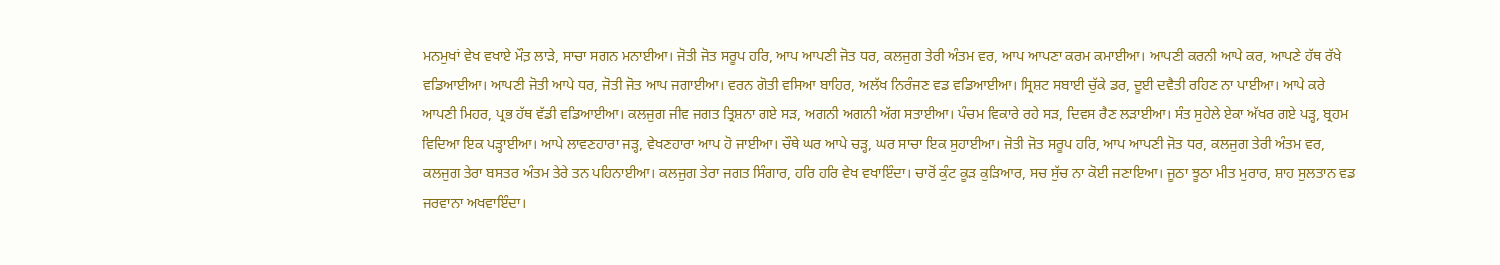ਮਨਮੁਖਾਂ ਵੇਖ ਵਖਾਏ ਮੌਤ਼ ਲਾੜੇ, ਸਾਚਾ ਸਗਨ ਮਨਾਈਆ। ਜੋਤੀ ਜੋਤ ਸਰੂਪ ਹਰਿ, ਆਪ ਆਪਣੀ ਜੋਤ ਧਰ, ਕਲਜੁਗ ਤੇਰੀ ਅੰਤਮ ਵਰ, ਆਪ ਆਪਣਾ ਕਰਮ ਕਮਾਈਆ। ਆਪਣੀ ਕਰਨੀ ਆਪੇ ਕਰ, ਆਪਣੇ ਹੱਥ ਰੱਖੇ ਵਡਿਆਈਆ। ਆਪਣੀ ਜੋਤੀ ਆਪੇ ਧਰ, ਜੋਤੀ ਜੋਤ ਆਪ ਜਗਾਈਆ। ਵਰਨ ਗੋਤੀ ਵਸਿਆ ਬਾਹਿਰ, ਅਲੱਖ ਨਿਰੰਜਣ ਵਡ ਵਡਿਆਈਆ। ਸ੍ਰਿਸ਼ਟ ਸਬਾਈ ਚੁੱਕੇ ਡਰ, ਦੂਈ ਦਵੈਤੀ ਰਹਿਣ ਨਾ ਪਾਈਆ। ਆਪੇ ਕਰੇ ਆਪਣੀ ਮਿਹਰ, ਪ੍ਰਭ ਹੱਥ ਵੱਡੀ ਵਡਿਆਈਆ। ਕਲਜੁਗ ਜੀਵ ਜਗਤ ਤ੍ਰਿਸ਼ਨਾ ਗਏ ਸੜ, ਅਗਨੀ ਅਗਨੀ ਅੱਗ ਸਤਾਈਆ। ਪੰਚਮ ਵਿਕਾਰੇ ਰਹੇ ਸੜ, ਦਿਵਸ ਰੈਣ ਲੜਾਈਆ। ਸੰਤ ਸੁਹੇਲੇ ਏਕਾ ਅੱਖਰ ਗਏ ਪੜ੍ਹ, ਬ੍ਰਹਮ ਵਿਦਿਆ ਇਕ ਪੜ੍ਹਾਈਆ। ਆਪੇ ਲਾਵਣਹਾਰਾ ਜੜ੍ਹ, ਵੇਖਣਹਾਰਾ ਆਪ ਹੋ ਜਾਈਆ। ਚੌਥੇ ਘਰ ਆਪੇ ਚੜ੍ਹ, ਘਰ ਸਾਚਾ ਇਕ ਸੁਹਾਈਆ। ਜੋਤੀ ਜੋਤ ਸਰੂਪ ਹਰਿ, ਆਪ ਆਪਣੀ ਜੋਤ ਧਰ, ਕਲਜੁਗ ਤੇਰੀ ਅੰਤਮ ਵਰ, ਕਲਜੁਗ ਤੇਰਾ ਬਸਤਰ ਅੰਤਮ ਤੇਰੇ ਤਨ ਪਹਿਨਾਈਆ। ਕਲਜੁਗ ਤੇਰਾ ਜਗਤ ਸਿੰਗਾਰ, ਹਰਿ ਹਰਿ ਵੇਖ ਵਖਾਇੰਦਾ। ਚਾਰੋਂ ਕੁੰਟ ਕੂੜ ਕੁੜਿਆਰ, ਸਚ ਸੁੱਚ ਨਾ ਕੋਈ ਜਣਾਇਆ। ਜੂਠਾ ਝੂਠਾ ਮੀਤ ਮੁਰਾਰ, ਸ਼ਾਹ ਸੁਲਤਾਨ ਵਡ ਜਰਵਾਨਾ ਅਖਵਾਇੰਦਾ।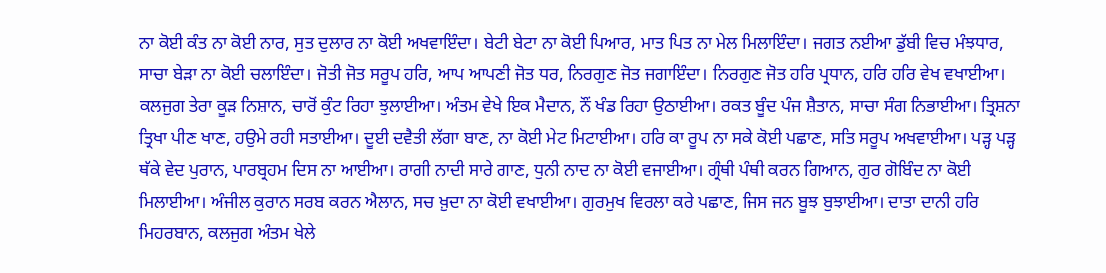ਨਾ ਕੋਈ ਕੰਤ ਨਾ ਕੋਈ ਨਾਰ, ਸੁਤ ਦੁਲਾਰ ਨਾ ਕੋਈ ਅਖਵਾਇੰਦਾ। ਬੇਟੀ ਬੇਟਾ ਨਾ ਕੋਈ ਪਿਆਰ, ਮਾਤ ਪਿਤ ਨਾ ਮੇਲ ਮਿਲਾਇੰਦਾ। ਜਗਤ ਨਈਆ ਡੁੱਬੀ ਵਿਚ ਮੰਝਧਾਰ, ਸਾਚਾ ਬੇੜਾ ਨਾ ਕੋਈ ਚਲਾਇੰਦਾ। ਜੋਤੀ ਜੋਤ ਸਰੂਪ ਹਰਿ, ਆਪ ਆਪਣੀ ਜੋਤ ਧਰ, ਨਿਰਗੁਣ ਜੋਤ ਜਗਾਇੰਦਾ। ਨਿਰਗੁਣ ਜੋਤ ਹਰਿ ਪ੍ਰਧਾਨ, ਹਰਿ ਹਰਿ ਵੇਖ ਵਖਾਈਆ। ਕਲਜੁਗ ਤੇਰਾ ਕੂੜ ਨਿਸ਼ਾਨ, ਚਾਰੋਂ ਕੁੰਟ ਰਿਹਾ ਝੁਲਾਈਆ। ਅੰਤਮ ਵੇਖੇ ਇਕ ਮੈਦਾਨ, ਨੌਂ ਖੰਡ ਰਿਹਾ ਉਠਾਈਆ। ਰਕਤ ਬੂੰਦ ਪੰਜ ਸ਼ੈਤਾਨ, ਸਾਚਾ ਸੰਗ ਨਿਭਾਈਆ। ਤ੍ਰਿਸ਼ਨਾ ਤ੍ਰਿਖਾ ਪੀਣ ਖਾਣ, ਹਉਮੇ ਰਹੀ ਸਤਾਈਆ। ਦੂਈ ਦਵੈਤੀ ਲੱਗਾ ਬਾਣ, ਨਾ ਕੋਈ ਮੇਟ ਮਿਟਾਈਆ। ਹਰਿ ਕਾ ਰੂਪ ਨਾ ਸਕੇ ਕੋਈ ਪਛਾਣ, ਸਤਿ ਸਰੂਪ ਅਖਵਾਈਆ। ਪੜ੍ਹ ਪੜ੍ਹ ਥੱਕੇ ਵੇਦ ਪੁਰਾਨ, ਪਾਰਬ੍ਰਹਮ ਦਿਸ ਨਾ ਆਈਆ। ਰਾਗੀ ਨਾਦੀ ਸਾਰੇ ਗਾਣ, ਧੁਨੀ ਨਾਦ ਨਾ ਕੋਈ ਵਜਾਈਆ। ਗ੍ਰੰਥੀ ਪੰਥੀ ਕਰਨ ਗਿਆਨ, ਗੁਰ ਗੋਬਿੰਦ ਨਾ ਕੋਈ ਮਿਲਾਈਆ। ਅੰਜੀਲ ਕੁਰਾਨ ਸਰਬ ਕਰਨ ਐਲਾਨ, ਸਚ ਖ਼ੁਦਾ ਨਾ ਕੋਈ ਵਖਾਈਆ। ਗੁਰਮੁਖ ਵਿਰਲਾ ਕਰੇ ਪਛਾਣ, ਜਿਸ ਜਨ ਬੂਝ ਬੁਝਾਈਆ। ਦਾਤਾ ਦਾਨੀ ਹਰਿ ਮਿਹਰਬਾਨ, ਕਲਜੁਗ ਅੰਤਮ ਖੇਲੇ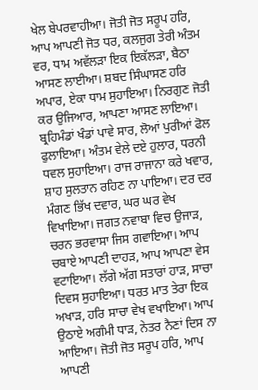ਖੇਲ ਬੇਪਰਵਾਹੀਆ। ਜੋਤੀ ਜੋਤ ਸਰੂਪ ਹਰਿ, ਆਪ ਆਪਣੀ ਜੋਤ ਧਰ, ਕਲਜੁਗ ਤੇਰੀ ਅੰਤਮ ਵਰ, ਧਾਮ ਅਵੱਲੜਾ ਇਕ ਇਕੱਲੜਾ, ਬੈਠਾ ਆਸਣ ਲਾਈਆ। ਸ਼ਬਦ ਸਿੰਘਾਸਣ ਹਰਿ ਅਪਾਰ, ਏਕਾ ਧਾਮ ਸੁਹਾਇਆ। ਨਿਰਗੁਣ ਜੋਤੀ ਕਰ ਉਜਿਆਰ, ਆਪਣਾ ਆਸਣ ਲਾਇਆ। ਬ੍ਰਹਿਮੰਡਾਂ ਖੰਡਾਂ ਪਾਵੇ ਸਾਰ, ਲੋਆਂ ਪੁਰੀਆਂ ਫੋਲ ਫੁਲਾਇਆ। ਅੰਤਮ ਵੇਲੇ ਦਏ ਹੁਲਾਰ, ਧਰਨੀ ਧਵਲ ਸੁਹਾਇਆ। ਰਾਜ ਰਾਜਾਨਾ ਕਰੇ ਖਵਾਰ, ਸ਼ਾਹ ਸੁਲਤਾਨ ਰਹਿਣ ਨਾ ਪਾਇਆ। ਦਰ ਦਰ ਮੰਗਣ ਭਿੱਖ ਦਵਾਰ, ਘਰ ਘਰ ਵੇਖ ਵਿਖਾਇਆ। ਜਗਤ ਨਵਾਬਾ ਵਿਚ ਉਜਾੜ, ਚਰਨ ਭਰਵਾਸਾ ਜਿਸ ਗਵਾਇਆ। ਆਪ ਚਬਾਏ ਆਪਣੀ ਦਾਹੜ, ਆਪ ਆਪਣਾ ਵੇਸ ਵਟਾਇਆ। ਲੱਗੇ ਅੱਗ ਸਤਾਰਾਂ ਹਾੜ, ਸਾਚਾ ਦਿਵਸ ਸੁਹਾਇਆ। ਧਰਤ ਮਾਤ ਤੇਰਾ ਇਕ ਅਖਾੜ, ਹਰਿ ਸਾਚਾ ਵੇਖ ਵਖਾਇਆ। ਆਪ ਉਠਾਏ ਅਗੰਮੀ ਧਾੜ, ਨੇਤਰ ਨੈਣਾਂ ਦਿਸ ਨਾ ਆਇਆ। ਜੋਤੀ ਜੋਤ ਸਰੂਪ ਹਰਿ, ਆਪ ਆਪਣੀ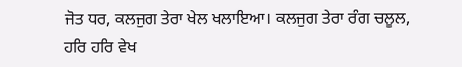ਜੋਤ ਧਰ, ਕਲਜੁਗ ਤੇਰਾ ਖੇਲ ਖਲਾਇਆ। ਕਲਜੁਗ ਤੇਰਾ ਰੰਗ ਚਲੂਲ, ਹਰਿ ਹਰਿ ਵੇਖ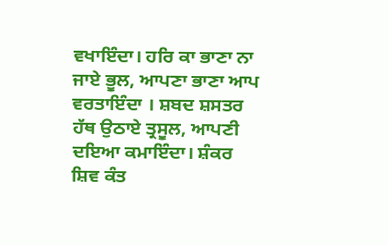ਵਖਾਇੰਦਾ। ਹਰਿ ਕਾ ਭਾਣਾ ਨਾ ਜਾਏ ਭੂਲ, ਆਪਣਾ ਭਾਣਾ ਆਪ ਵਰਤਾਇੰਦਾ । ਸ਼ਬਦ ਸ਼ਸਤਰ ਹੱਥ ਉਠਾਏ ਤ੍ਰਸੂਲ, ਆਪਣੀ ਦਇਆ ਕਮਾਇੰਦਾ। ਸ਼ੰਕਰ ਸ਼ਿਵ ਕੰਤ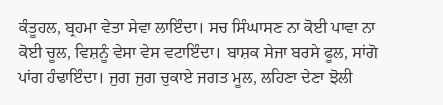ਕੰਤੂਹਲ, ਬ੍ਰਹਮਾ ਵੇਤਾ ਸੇਵਾ ਲਾਇੰਦਾ। ਸਚ ਸਿੰਘਾਸਣ ਨਾ ਕੋਈ ਪਾਵਾ ਨਾ ਕੋਈ ਚੂਲ, ਵਿਸ਼ਨੂੰ ਵੇਸਾ ਵੇਸ ਵਟਾਇੰਦਾ। ਬਾਸ਼ਕ ਸੇਜਾ ਬਰਸੇ ਫੂਲ, ਸਾਂਗੋ ਪਾਂਗ ਹੰਢਾਇੰਦਾ। ਜੁਗ ਜੁਗ ਚੁਕਾਏ ਜਗਤ ਮੂਲ, ਲਹਿਣਾ ਦੇਣਾ ਝੋਲੀ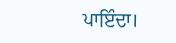ਪਾਇੰਦਾ।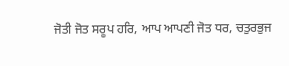ਜੋਤੀ ਜੋਤ ਸਰੂਪ ਹਰਿ, ਆਪ ਆਪਣੀ ਜੋਤ ਧਰ, ਚਤੁਰਭੁਜ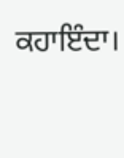ਕਹਾਇੰਦਾ।